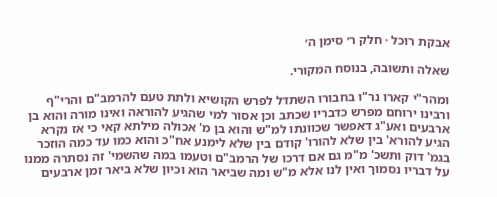אבקת רוכל · חלק ר׳ סימן ה׳

שאלה ותשובה, בנוסח המקורי.

ומהר"י קארו נר"ו בחבורו השתדל לפרש הקושיא ולתת טעם להרמב"ם והרי"ף ורבינו ירוחם מפרש כדבריו שכתב וכן אסור למי שהגיע להוראה ואינו מורה והוא בן ארבעים ואע"ג דאפשר שכוונתו למ"ש והוא בן מ' אכולה מילתא קאי כי אז נקרא הגיע להורא' בין שלא להורו' קודם בין שלא לימנע אח"כ והוא כמו עד כמה הוזכר בגמ' דוק ותשכ' מ"מ גם אם דרכו של הרמב"ם וטעמו במה שהשמי' זה נסתרה ממנו על דבריו נסמוך ואין לנו אלא מ"ש ומה שביאר הוא וכיון שלא ביאר זמן ארבעים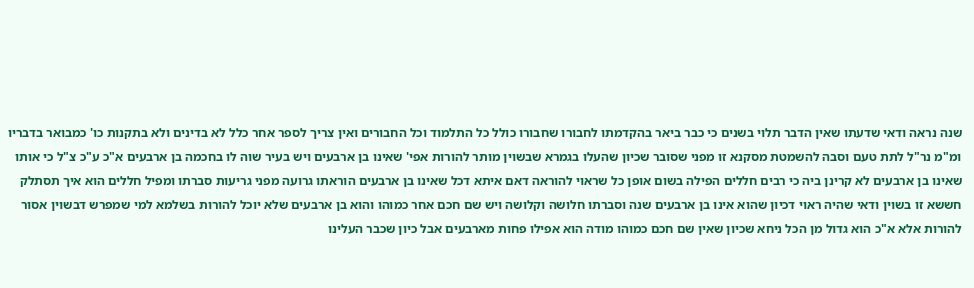שנה נראה ודאי שדעתו שאין הדבר תלוי בשנים כי כבר ביאר בהקדמתו לחבורו שחבורו כולל כל התלמוד וכל החבורים ואין צריך לספר אחר כלל לא בדינים ולא בתקנות כו' כמבואר בדבריו ומ"מ נר"ל לתת טעם וסבה להשמטת מסקנא זו מפני שסובר שכיון שהעלו בגמרא שבשוין מותר להורות אפי' שאינו בן ארבעים ויש בעיר שוה לו בחכמה בן ארבעים א"כ ע"כ צ"ל כי אותו שאינו בן ארבעים לא קרינן ביה כי רבים חללים הפילה בשום אופן כל שראוי להוראה דאם איתא דכל שאינו בן ארבעים הוראתו גרועה מפני גריעות סברתו ומפיל חללים הוא איך תסתלק חששא זו בשוין ודאי שהיה ראוי דכיון שהוא אינו בן ארבעים שנה וסברתו חלושה וקלושה ויש שם חכם אחר כמוהו והוא בן ארבעים שלא יוכל להורות בשלמא למי שמפרש דבשוין אסור להורות אלא א"כ הוא גדול מן הכל ניחא שכיון שאין שם חכם כמוהו מודה הוא אפילו פחות מארבעים אבל כיון שכבר העלינו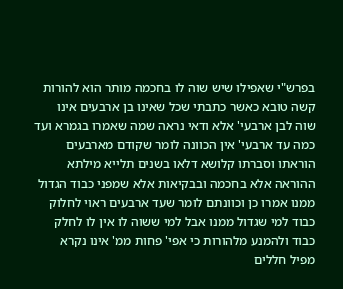בפרש"י שאפילו שיש שוה לו בחכמה מותר הוא להורות קשה טובא כאשר כתבתי שכל שאינו בן ארבעים אינו שוה לבן ארבעי' אלא ודאי נראה שמה שאמרו בגמרא ועד כמה עד ארבעי' אין הכוונה לומר שקודם מארבעים הוראתו וסברתו קלושא דלאו בשנים תלייא מילתא ההוראה אלא בחכמה ובבקיאות אלא שמפני כבוד הגדול ממנו אמרו כן וכוונתם לומר שעד ארבעים ראוי לחלוק כבוד למי שגדול ממנו אבל למי ששוה לו אין לו לחלק כבוד ולהמנע מלהורות כי אפי' פחות ממ' אינו נקרא מפיל חללים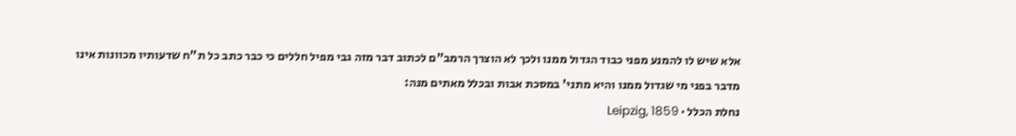אלא שיש לו להמנע מפני כבוד הגדול ממנו ולכך לא הוצרך הרמב"ם לכתוב דבר מזה גבי מפיל חללים כי כבר כתב כל ת"ח שדעותיו מכוונות אינו מדבר בפני מי שגדול ממנו והיא מתני' במסכת אבות ובכלל מאתים מנה:
נחלת הכלל · Leipzig, 1859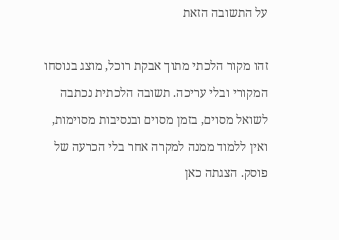על התשובה הזאת

זהו מקור הלכתי מתוך אבקת רוכל, מוצג בנוסחו המקורי ובלי עריכה. תשובה הלכתית נכתבה לשואל מסוים, בזמן מסוים ובנסיבות מסוימות, ואין ללמוד ממנה למקרה אחר בלי הכרעה של פוסק. הצגתה כאן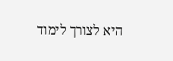היא לצורך לימוד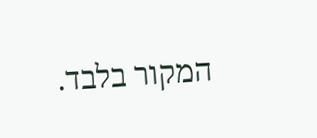המקור בלבד.